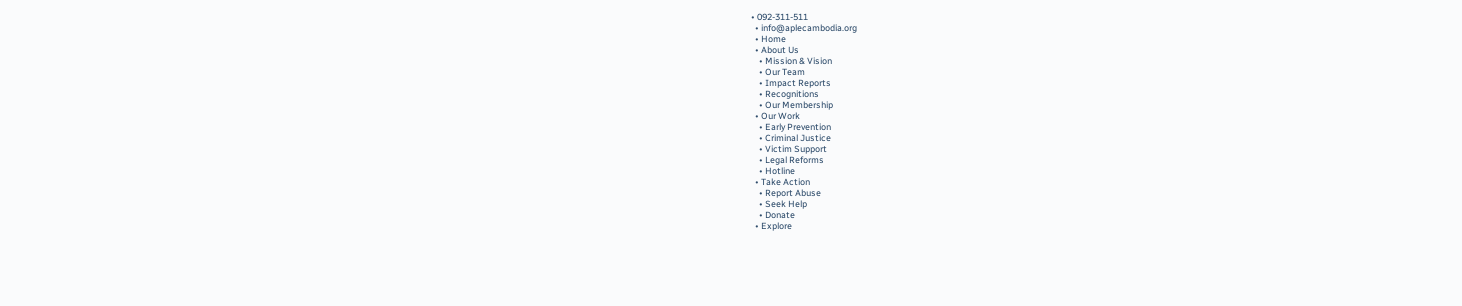• 092-311-511
  • info@aplecambodia.org
  • Home
  • About Us
    • Mission & Vision
    • Our Team
    • Impact Reports
    • Recognitions
    • Our Membership
  • Our Work
    • Early Prevention
    • Criminal Justice
    • Victim Support
    • Legal Reforms
    • Hotline
  • Take Action
    • Report Abuse
    • Seek Help
    • Donate
  • Explore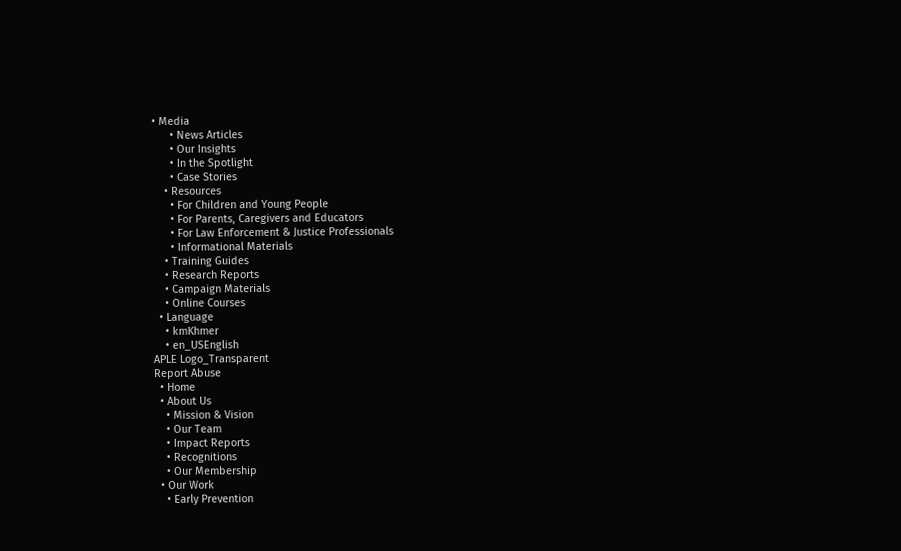• Media
      • News Articles
      • Our Insights
      • In the Spotlight
      • Case Stories
    • Resources
      • For Children and Young People
      • For Parents, Caregivers and Educators
      • For Law Enforcement & Justice Professionals
      • Informational Materials
    • Training Guides
    • Research Reports
    • Campaign Materials
    • Online Courses
  • Language
    • kmKhmer
    • en_USEnglish
APLE Logo_Transparent
Report Abuse
  • Home
  • About Us
    • Mission & Vision
    • Our Team
    • Impact Reports
    • Recognitions
    • Our Membership
  • Our Work
    • Early Prevention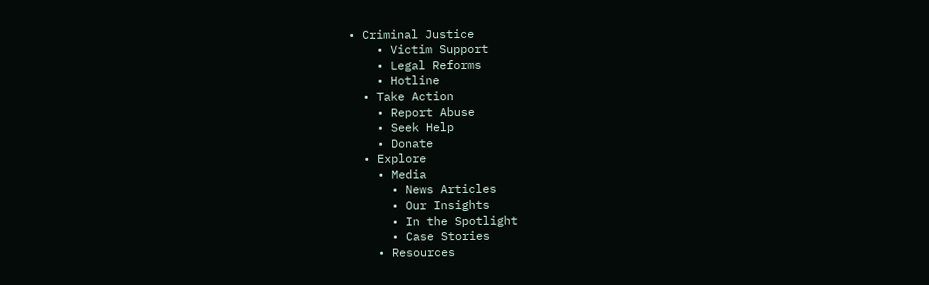• Criminal Justice
    • Victim Support
    • Legal Reforms
    • Hotline
  • Take Action
    • Report Abuse
    • Seek Help
    • Donate
  • Explore
    • Media
      • News Articles
      • Our Insights
      • In the Spotlight
      • Case Stories
    • Resources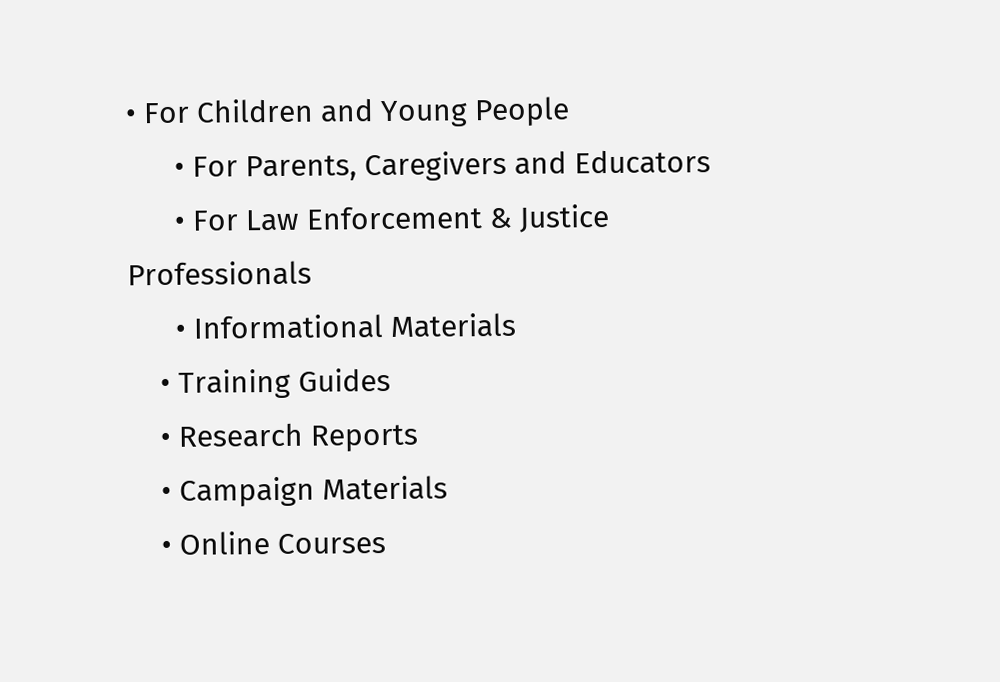• For Children and Young People
      • For Parents, Caregivers and Educators
      • For Law Enforcement & Justice Professionals
      • Informational Materials
    • Training Guides
    • Research Reports
    • Campaign Materials
    • Online Courses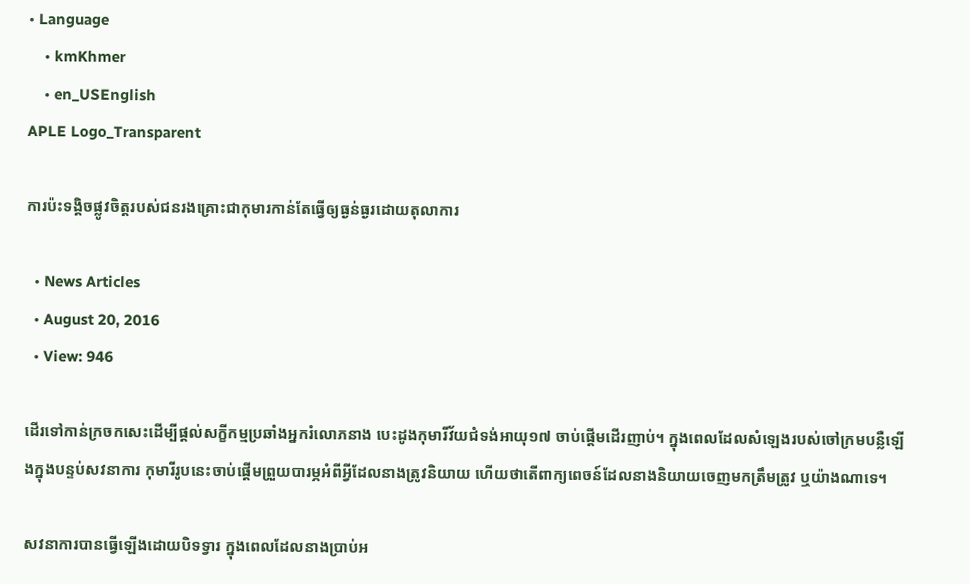• Language
    • kmKhmer
    • en_USEnglish
APLE Logo_Transparent

ការប៉ះទង្គិចផ្លូវចិត្តរបស់ជនរងគ្រោះជាកុមារកាន់តែធ្វើឲ្យធ្ងន់ធ្ងរដោយតុលាការ

  • News Articles
  • August 20, 2016
  • View: 946

ដើរទៅកាន់ក្រចកសេះដើម្បីផ្តល់សក្ខីកម្មប្រឆាំងអ្នករំលោភនាង បេះដូងកុមារីវ័យជំទង់អាយុ១៧ ចាប់ផ្តើមដើរញាប់។ ក្នុងពេលដែលសំឡេងរបស់ចៅក្រមបន្លឺឡើងក្នុងបន្ទប់សវនាការ កុមារីរូបនេះចាប់ផ្តើមព្រួយបារម្ភអំពីអ្វីដែលនាងត្រូវនិយាយ ហើយថាតើពាក្យពេចន៍ដែលនាងនិយាយចេញមកត្រឹមត្រូវ ឬយ៉ាងណាទេ។

សវនាការបានធ្វើឡើងដោយបិទទ្វារ ក្នុងពេលដែលនាងប្រាប់អ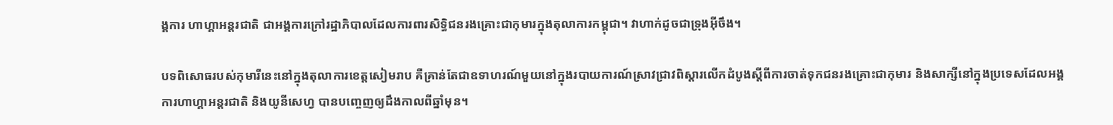ង្គការ ហាហ្គាអន្តរជាតិ ជាអង្គការក្រៅរដ្ឋាភិបាលដែលការពារសិទ្ធិជនរងគ្រោះជាកុមារក្នុងតុលាការកម្ពុជា។ វាហាក់ដូចជាទ្រុងអ៊ីចឹង។

បទពិសោធរបស់កុមារីនេះនៅក្នុងតុលាការខេត្តសៀមរាប គឺគ្រាន់តែជាឧទាហរណ៍មួយនៅក្នុងរបាយការណ៍ស្រាវជ្រាវពិស្តារលើកដំបូងស្តីពីការចាត់ទុកជនរងគ្រោះជាកុមារ និងសាក្សីនៅក្នុងប្រទេសដែលអង្គការហាហ្គាអន្តរជាតិ និងយូនីសេហ្វ បានបញ្ចេញឲ្យដឹងកាលពីឆ្នាំមុន។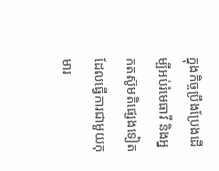ក្នុងកិច្ចប្រឹងប្រែងដើម្បីអប់រំមេធាវី និងអ្នកតស៊ូមតិផ្សេងទៀតដែលធ្វើការជាមួយកុមារ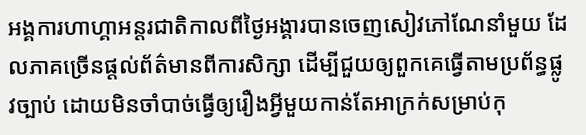អង្គការហាហ្គាអន្តរជាតិកាលពីថ្ងៃអង្គារបានចេញសៀវភៅណែនាំមួយ ដែលភាគច្រើនផ្តល់ព័ត៌មានពីការសិក្សា ដើម្បីជួយឲ្យពួកគេធ្វើតាមប្រព័ន្ធផ្លូវច្បាប់ ដោយមិនចាំបាច់ធ្វើឲ្យរឿងអ្វីមួយកាន់តែអាក្រក់សម្រាប់កុ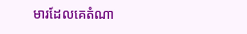មារដែលគេតំណា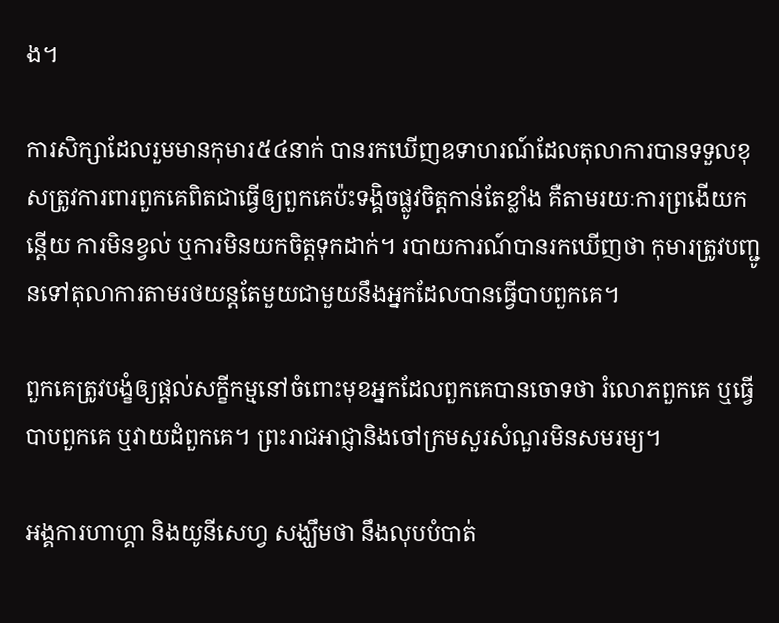ង។

ការសិក្សាដែលរួមមានកុមារ៥៤នាក់ បានរកឃើញឧទាហរណ៍ដែលតុលាការបានទទួលខុសត្រូវការពារពួកគេពិតជាធ្វើឲ្យពួកគេប៉ះទង្គិចផ្លូវចិត្តកាន់តែខ្លាំង គឺតាមរយៈការព្រងើយកន្តើយ ការមិនខ្វល់ ឬការមិនយកចិត្តទុកដាក់។ របាយការណ៍បានរកឃើញថា កុមារត្រូវបញ្ជូនទៅតុលាការតាមរថយន្តតែមួយជាមួយនឹងអ្នកដែលបានធ្វើបាបពួកគេ។

ពួកគេត្រូវបង្ខំឲ្យផ្តល់សក្ខីកម្មនៅចំពោះមុខអ្នកដែលពួកគេបានចោទថា រំលោភពួកគេ ឬធ្វើបាបពួកគេ ឬវាយដំពួកគេ។ ព្រះរាជអាជ្ញានិងចៅក្រមសួរសំណួរមិនសមរម្យ។

អង្គការហាហ្គា និងយូនីសេហ្វ សង្ឃឹមថា នឹងលុបបំបាត់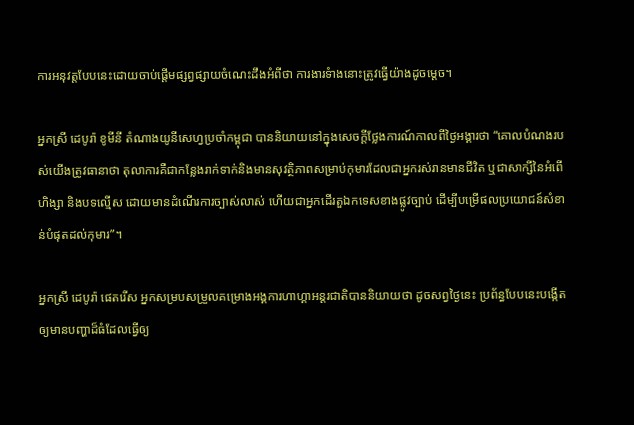ការអនុវត្តបែបនេះដោយចាប់ផ្តើមផ្សព្វផ្សាយចំណេះដឹងអំពីថា ការងារទំាងនោះត្រូវធ្វើយ៉ាងដូចម្តេច។

អ្នកស្រី ដេបូរ៉ា ខូមីនី តំណាងយូនីសេហ្វប្រចាំកម្ពុជា បាននិយាយនៅក្នុងសេចក្តីថ្លែងការណ៍កាលពីថ្ងៃអង្គារថា “គោលបំណងរបស់យើងត្រូវធានាថា តុលាការគឺជាកន្លែងរាក់ទាក់និងមានសុវត្ថិភាពសម្រាប់កុមារដែលជាអ្នករស់រានមានជីវិត ឬជាសាក្សីនៃអំពើហិង្សា និងបទល្មើស ដោយមានដំណើរការច្បាស់លាស់ ហើយជាអ្នកដើរតួឯកទេសខាងផ្លូវច្បាប់ ដើម្បីបម្រើផលប្រយោជន៍សំខាន់បំផុតដល់កុមារ”។

អ្នកស្រី ដេបូរ៉ា ផេតរើស អ្នកសម្របសម្រួលគម្រោងអង្គការហាហ្គាអន្តរជាតិបាននិយាយថា ដូចសព្វថ្ងៃនេះ ប្រព័ន្ធបែបនេះបង្កើតឲ្យមានបញ្ហាដ៏ធំដែលធ្វើឲ្យ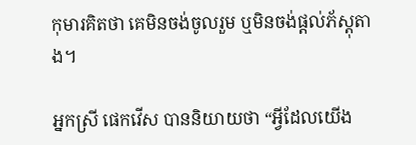កុមារគិតថា គេមិនចង់ចូលរួម ឬមិនចង់ផ្តល់ភ័ស្តុតាង។

អ្នកស្រី ផេកវើស បាននិយាយថា “អ្វីដែលយើង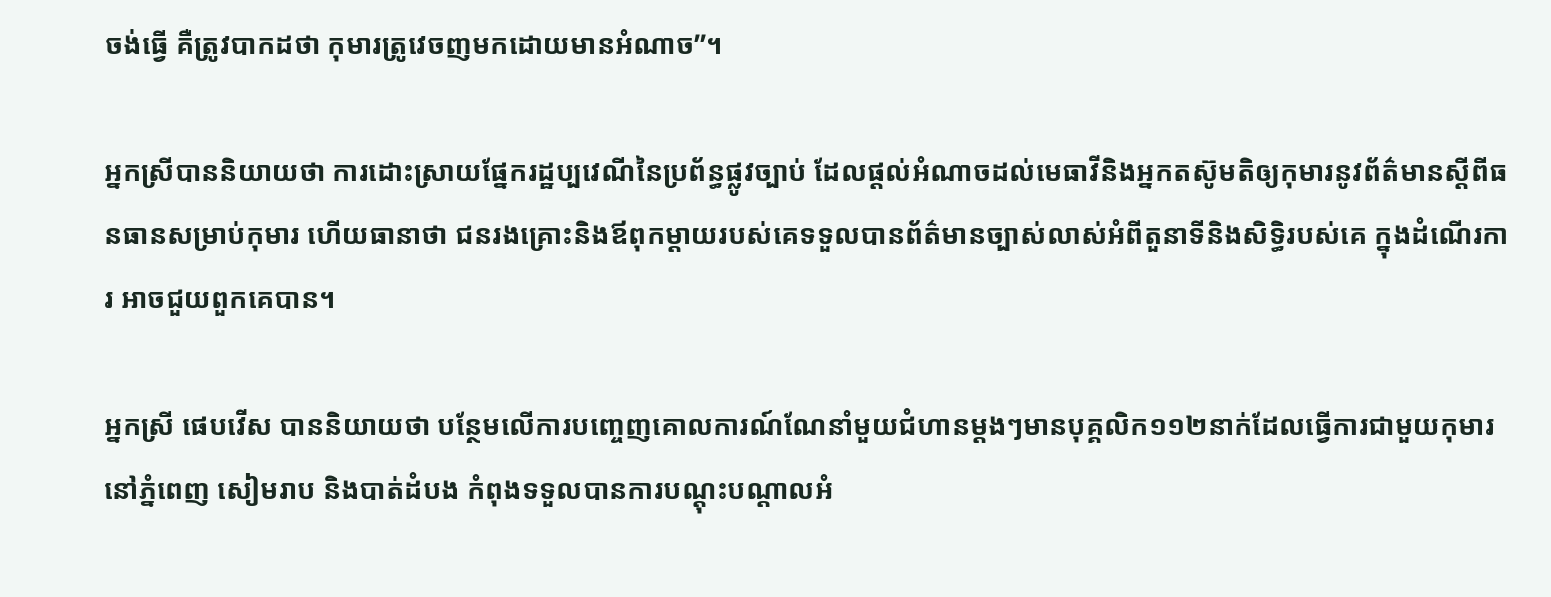ចង់ធ្វើ គឺត្រូវបាកដថា កុមារត្រូវេចញមកដោយមានអំណាច”។

អ្នកស្រីបាននិយាយថា ការដោះស្រាយផ្នែករដ្ឋប្បវេណីនៃប្រព័ន្ធផ្លូវច្បាប់ ដែលផ្តល់អំណាចដល់មេធាវីនិងអ្នកតស៊ូមតិឲ្យកុមារនូវព័ត៌មានស្តីពីធនធានសម្រាប់កុមារ ហើយធានាថា ជនរងគ្រោះនិងឪពុកម្តាយរបស់គេទទួលបានព័ត៌មានច្បាស់លាស់អំពីតួនាទីនិងសិទ្ធិរបស់គេ ក្នុងដំណើរការ អាចជួយពួកគេបាន។

អ្នកស្រី ផេបវើស បាននិយាយថា បន្ថែមលើការបញ្ចេញគោលការណ៍ណែនាំមួយជំហានម្តងៗមានបុគ្គលិក១១២នាក់ដែលធ្វើការជាមួយកុមារនៅភ្នំពេញ សៀមរាប និងបាត់ដំបង កំពុងទទួលបានការបណ្តុះបណ្តាលអំ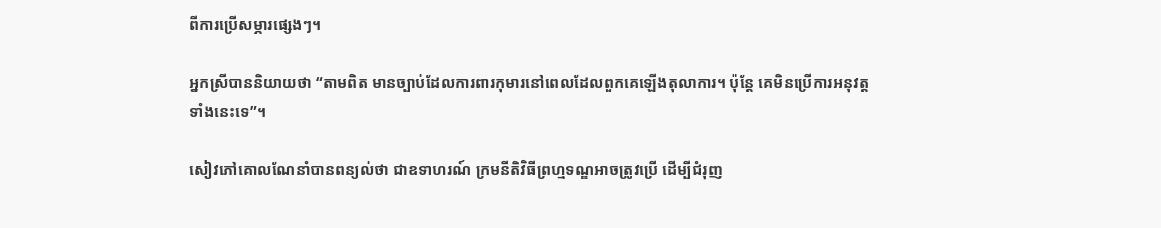ពីការប្រើសម្ភារផ្សេងៗ។

អ្នកស្រីបាននិយាយថា “តាមពិត មានច្បាប់ដែលការពារកុមារនៅពេលដែលពួកគេឡើងតុលាការ។ ប៉ុន្តែ គេមិនប្រើការអនុវត្តទាំងនេះទេ”។

សៀវភៅគោលណែនាំបានពន្យល់ថា ជាឧទាហរណ៍ ក្រមនីតិវិធីព្រហ្មទណ្ឌអាចត្រូវប្រើ ដើម្បីជំរុញ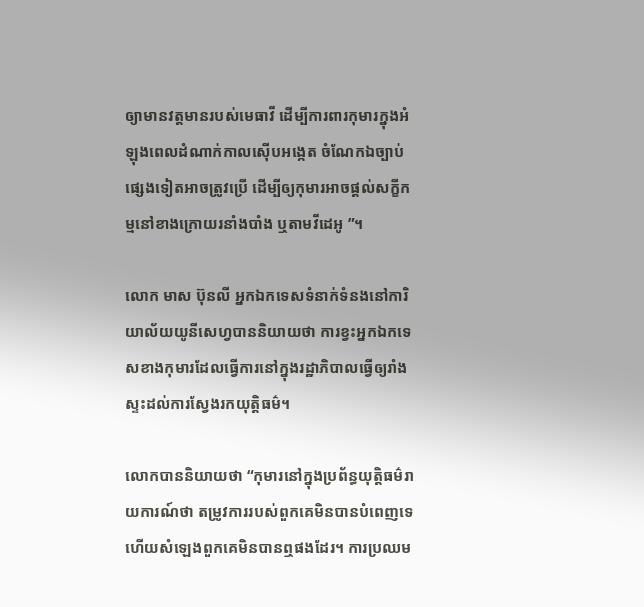ឲ្យាមានវត្តមានរបស់មេធាវី ដើម្បីការពារកុមារក្នុងអំឡុងពេលដំណាក់កាលស៊ើបអង្កេត ចំណែកឯច្បាប់ផ្សេងទៀតអាចត្រូវប្រើ ដើម្បីឲ្យកុមារអាចផ្តល់សក្ខីកម្មនៅខាងក្រោយរនាំងបាំង ឬតាមវីដេអូ ”។

លោក មាស ប៊ុនលី អ្នកឯកទេសទំនាក់ទំនងនៅការិយាល័យយូនីសេហ្វបាននិយាយថា ការខ្វះអ្នកឯកទេសខាងកុមារដែលធ្វើការនៅក្នុងរដ្ឋាភិបាលធ្វើឲ្យរាំងស្ទះដល់ការស្វែងរកយុត្តិធម៌។

លោកបាននិយាយថា “កុមារនៅក្នុងប្រព័ន្ធយុត្តិធម៌រាយការណ៍ថា តម្រូវការរបស់ពួកគេមិនបានបំពេញទេ ហើយសំឡេងពួកគេមិនបានឮផងដែរ។ ការប្រឈម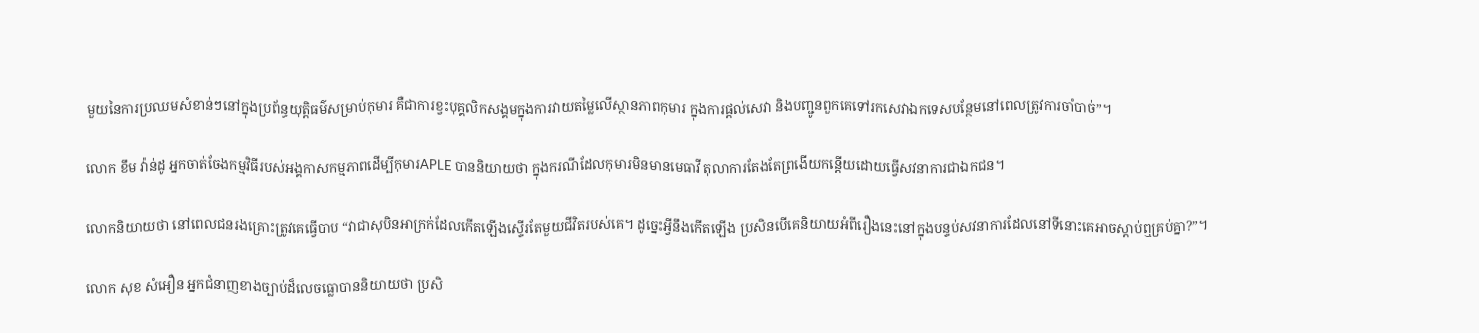មួយនៃការប្រឈមសំខាន់ៗនៅក្នុងប្រព័ន្ធយុត្តិធម៌សម្រាប់កុមារ គឺជាការខ្វះបុគ្គលិកសង្គមក្នុងការវាយតម្លៃលើស្ថានភាពកុមារ ក្នុងការផ្តល់សេវា និងបញ្ជូនពួកគេទៅរកសេវាឯកទេសបន្ថែមនៅពេលត្រូវការចាំបាច់”។

លោក ខឹម វ៉ាន់ដូ អ្នកចាត់ចែងកម្មវិធីរបស់អង្គកាសកម្មភាពដើម្បីកុមារAPLE បាននិយាយថា ក្នុងករណីដែលកុមារមិនមានមេធាវី តុលាការតែងតែព្រងើយកន្តើយដោយធ្វើសវនាការជាឯកជន។

លោកនិយាយថា នៅពេលជនរងគ្រោះត្រូវគេធ្វើបាប “វាជាសុបិនអាក្រក់ដែលកើតឡើងស្ទើរតែមួយជីវិតរបស់គេ។ ដូច្នេះអ្វីនឹងកើតឡើង ប្រសិនបើគេនិយាយអំពីរឿងនេះនៅក្នុងបន្ទប់សវនាការដែលនៅទីនោះគេអាចស្តាប់ឮគ្រប់គ្នា?”។

លោក សុខ សំអឿន អ្នកជំនាញខាងច្បាប់ដ៏លេចធ្លោបាននិយាយថា ប្រសិ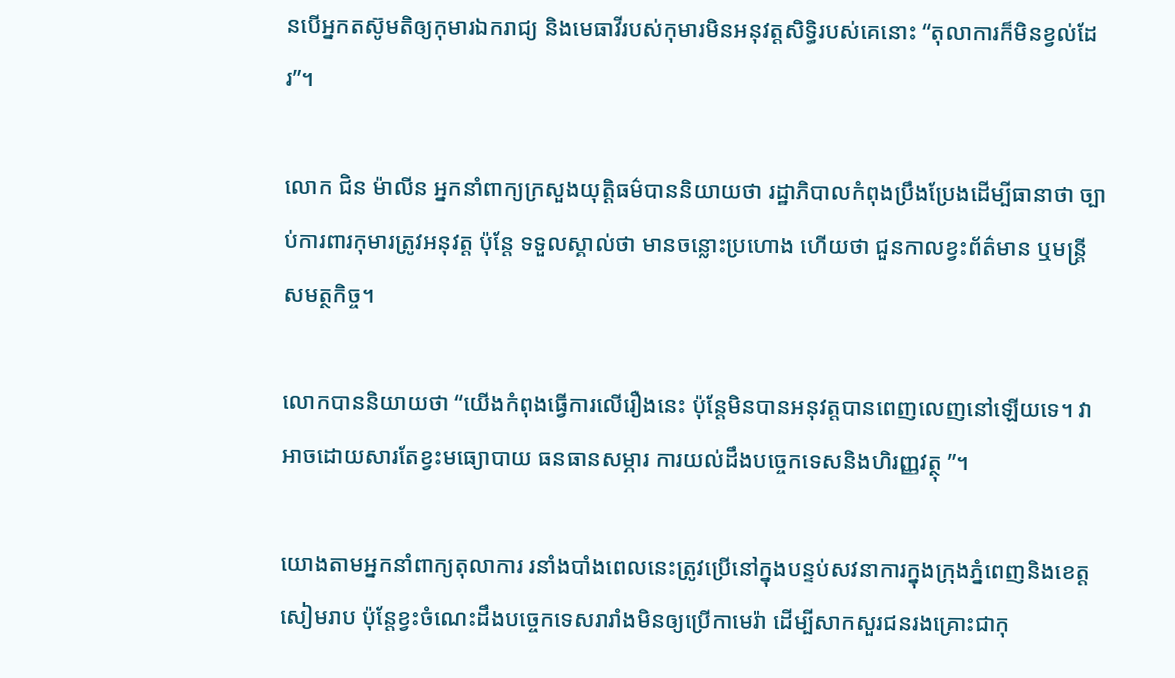នបើអ្នកតស៊ូមតិឲ្យកុមារឯករាជ្យ និងមេធាវីរបស់កុមារមិនអនុវត្តសិទ្ធិរបស់គេនោះ “តុលាការក៏មិនខ្វល់ដែរ”។

លោក ជិន ម៉ាលីន អ្នកនាំពាក្យក្រសួងយុត្តិធម៌បាននិយាយថា រដ្ឋាភិបាលកំពុងប្រឹងប្រែងដើម្បីធានាថា ច្បាប់ការពារកុមារត្រូវអនុវត្ត ប៉ុន្តែ ទទួលស្គាល់ថា មានចន្លោះប្រហោង ហើយថា ជួនកាលខ្វះព័ត៌មាន ឬមន្ត្រីសមត្ថកិច្ច។

លោកបាននិយាយថា “យើងកំពុងធ្វើការលើរឿងនេះ ប៉ុន្តែមិនបានអនុវត្តបានពេញលេញនៅឡើយទេ។ វាអាចដោយសារតែខ្វះមធ្យោបាយ ធនធានសម្ភារ ការយល់ដឹងបច្ចេកទេសនិងហិរញ្ញវត្ថុ ”។

យោងតាមអ្នកនាំពាក្យតុលាការ រនាំងបាំងពេលនេះត្រូវប្រើនៅក្នុងបន្ទប់សវនាការក្នុងក្រុងភ្នំពេញនិងខេត្តសៀមរាប ប៉ុន្តែខ្វះចំណេះដឹងបច្ចេកទេសរារាំងមិនឲ្យប្រើកាមេរ៉ា ដើម្បីសាកសួរជនរងគ្រោះជាកុ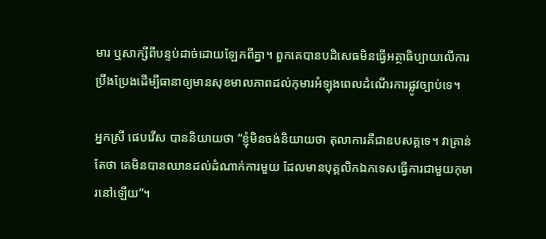មារ ឬសាក្សីពីបន្ទប់ដាច់ដោយឡែកពីគ្នា។ ពួកគេបានបដិសេធមិនធ្វើអត្ថាធិប្បាយលើការប្រឹងប្រែងដើម្បីធានាឲ្យមានសុខមាលភាពដល់កុមារអំឡុងពេលដំណើរការផ្លូវច្បាប់ទេ។

អ្នកស្រី ផេបវើស បាននិយាយថា “ខ្ញុំមិនចង់និយាយថា តុលាការគឺជាឧបសគ្គទេ។ វាគ្រាន់តែថា គេមិនបានឈានដល់ដំណាក់ការមួយ ដែលមានបុគ្គលិកឯកទេសធ្វើការជាមួយកុមារនៅឡើយ”។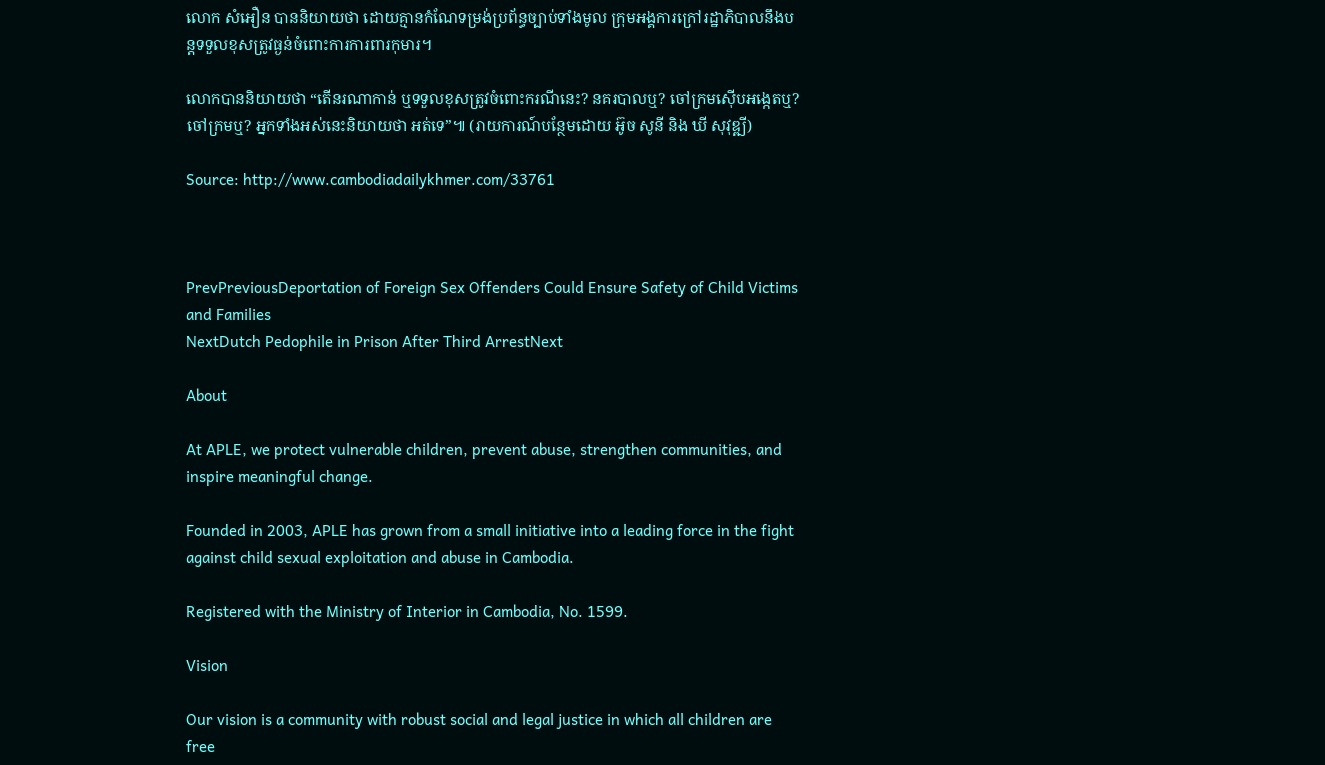លោក សំអឿន បាននិយាយថា ដោយគ្មានកំណែទម្រង់ប្រព័ន្ធច្បាប់ទាំងមូល ក្រុមអង្គការក្រៅរដ្ឋាភិបាលនឹងបន្តទទួលខុសត្រូវធ្ងន់ចំពោះការការពារកុមារ។

លោកបាននិយាយថា “តើនរណាកាន់ ឬទទួលខុសត្រូវចំពោះករណីនេះ? នគរបាលឬ? ចៅក្រមស៊ើបអង្កេតឬ? ចៅក្រមឬ? អ្នកទាំងអស់នេះនិយាយថា អត់ទេ”៕ (រាយការណ៍បន្ថែមដោយ អ៊ូច សូនី និង ឃី សុវុឌ្ឍី)

Source: http://www.cambodiadailykhmer.com/33761



PrevPreviousDeportation of Foreign Sex Offenders Could Ensure Safety of Child Victims and Families
NextDutch Pedophile in Prison After Third ArrestNext

About

At APLE, we protect vulnerable children, prevent abuse, strengthen communities, and inspire meaningful change.

Founded in 2003, APLE has grown from a small initiative into a leading force in the fight against child sexual exploitation and abuse in Cambodia.

Registered with the Ministry of Interior in Cambodia, No. 1599.

Vision

Our vision is a community with robust social and legal justice in which all children are free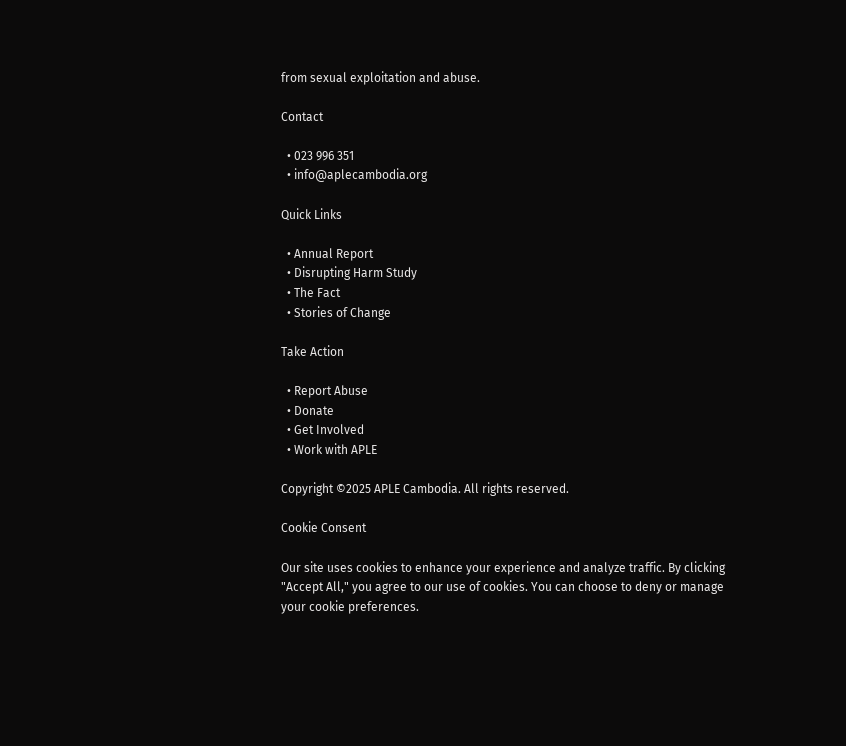from sexual exploitation and abuse.

Contact

  • 023 996 351
  • info@aplecambodia.org

Quick Links

  • Annual Report
  • Disrupting Harm Study
  • The Fact
  • Stories of Change

Take Action

  • Report Abuse
  • Donate
  • Get Involved
  • Work with APLE

Copyright ©2025 APLE Cambodia. All rights reserved.

Cookie Consent

Our site uses cookies to enhance your experience and analyze traffic. By clicking "Accept All," you agree to our use of cookies. You can choose to deny or manage your cookie preferences.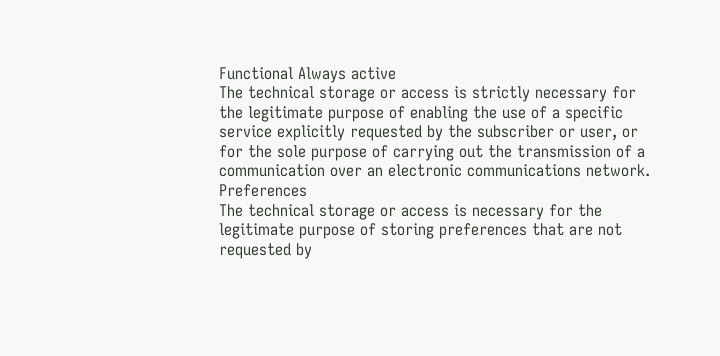Functional Always active
The technical storage or access is strictly necessary for the legitimate purpose of enabling the use of a specific service explicitly requested by the subscriber or user, or for the sole purpose of carrying out the transmission of a communication over an electronic communications network.
Preferences
The technical storage or access is necessary for the legitimate purpose of storing preferences that are not requested by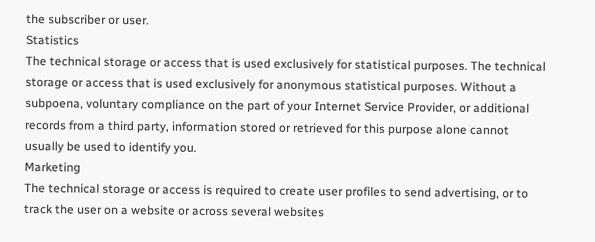the subscriber or user.
Statistics
The technical storage or access that is used exclusively for statistical purposes. The technical storage or access that is used exclusively for anonymous statistical purposes. Without a subpoena, voluntary compliance on the part of your Internet Service Provider, or additional records from a third party, information stored or retrieved for this purpose alone cannot usually be used to identify you.
Marketing
The technical storage or access is required to create user profiles to send advertising, or to track the user on a website or across several websites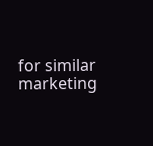for similar marketing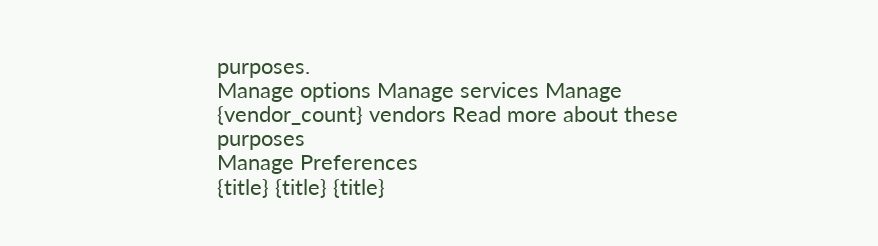purposes.
Manage options Manage services Manage {vendor_count} vendors Read more about these purposes
Manage Preferences
{title} {title} {title}